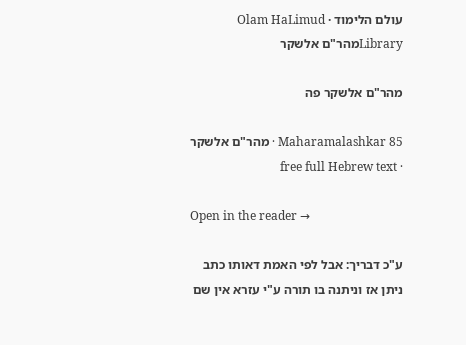עולם הלימוד · Olam HaLimud
Libraryמהר"ם אלשקר

מהר"ם אלשקר פה

Maharamalashkar 85 · מהר"ם אלשקר · free full Hebrew text

Open in the reader →

ע"כ דבריך: אבל לפי האמת דאותו כתב ניתן אז וניתנה בו תורה ע"י עזרא אין שם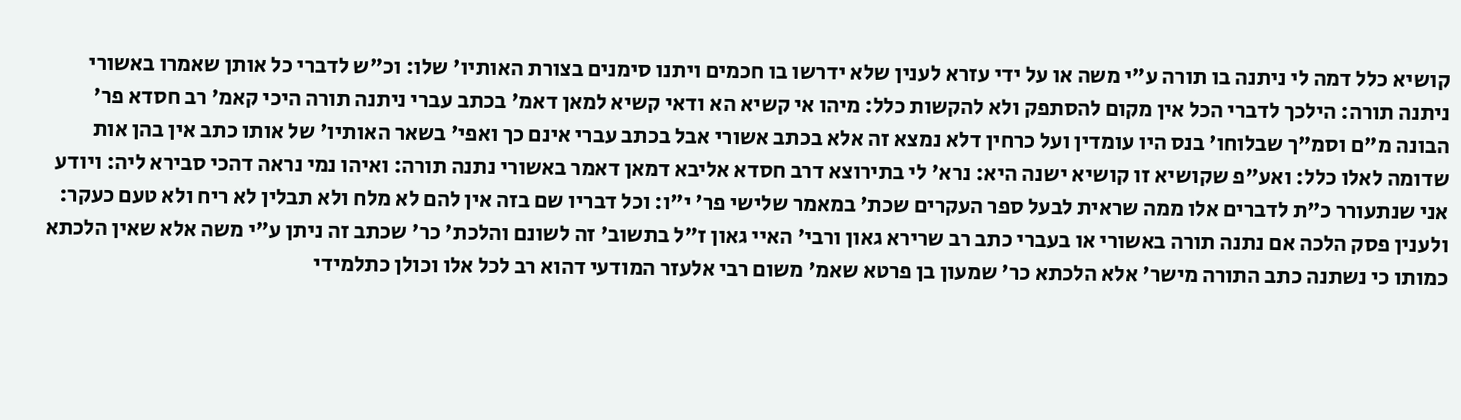קושיא כלל דמה לי ניתנה בו תורה ע"י משה או על ידי עזרא לענין שלא ידרשו בו חכמים ויתנו סימנים בצורת האותיו' שלו: וכ"ש לדברי כל אותן שאמרו באשורי ניתנה תורה: הילכך לדברי הכל אין מקום להסתפק ולא להקשות כלל: מיהו אי קשיא הא ודאי קשיא למאן דאמ' בכתב עברי ניתנה תורה היכי קאמ' רב חסדא פר' הבונה מ"ם וסמ"ך שבלוחו' בנס היו עומדין ועל כרחין דלא נמצא זה אלא בכתב אשורי אבל בכתב עברי אינם כך ואפי' בשאר האותיו' של אותו כתב אין בהן אות שדומה לאלו כלל: ואע"פ שקושיא זו קושיא ישנה היא: נרא' לי בתירוצא דרב חסדא אליבא דמאן דאמר באשורי נתנה תורה: ואיהו נמי נראה דהכי סבירא ליה: ויודע אני שנתעורר כ"ת לדברים אלו ממה שראית לבעל ספר העקרים שכת' במאמר שלישי פר' י"ו: וכל דבריו שם בזה אין להם לא מלח ולא תבלין לא ריח ולא טעם כעקר: ולענין פסק הלכה אם נתנה תורה באשורי או בעברי כתב רב שרירא גאון ורבי' האיי גאון ז"ל בתשוב' זה לשונם והלכת' כר' שכתב זה ניתן ע"י משה אלא שאין הלכתא כמותו כי נשתנה כתב התורה מישר' אלא הלכתא כר' שמעון בן פרטא שאמ' משום רבי אלעזר המודעי דהוא רב לכל אלו וכולן כתלמידי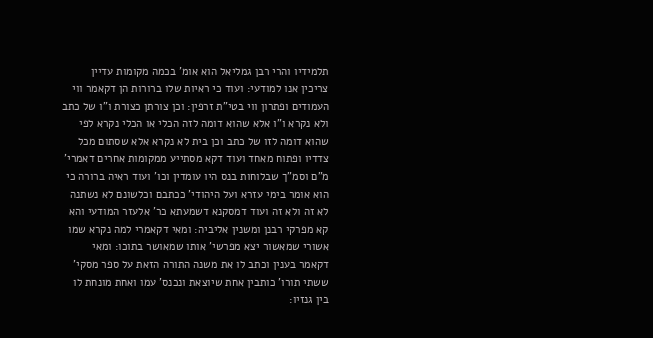תלמידיו והרי רבן גמליאל הוא אומ' בכמה מקומות עדיין צריכין אנו למודעי: ועוד כי ראיות שלו ברורות הן דקאמר ווי העמודים ופתרון ווי בטי"ת זרפין: וכן צורתן כצורת ו"ו של כתב ולא נקרא ו"ו אלא שהוא דומה לזה הכלי או הכלי נקרא לפי שהוא דומה לזו של כתב וכן בית לא נקרא אלא שסתום מכל צדדיו ופתוח מאחד ועוד דקא מסתייע ממקומות אחרים דאמרי' מ"ם וסמ"ך שבלוחות בנס היו עומדין וכו' ועוד ראיה ברורה כי הוא אומר בימי עזרא ועל היהודי' ככתבם וכלשונם לא נשתנה לא זה ולא זה ועוד דמסקנא דשמעתא כר' אלעזר המודעי והא קא מפרקי רבנן ומשנין אליביה: ומאי דקאמרי למה נקרא שמו אשורי שמאשור יצא מפרשי' אותו שמאושר בתוכו: ומאי דקאמר בענין וכתב לו את משנה התורה הזאת על ספר מסקי' ששתי תורו' כותבין אחת שיוצאת ונכנס' עמו ואחת מונחת לו בין גנזיו: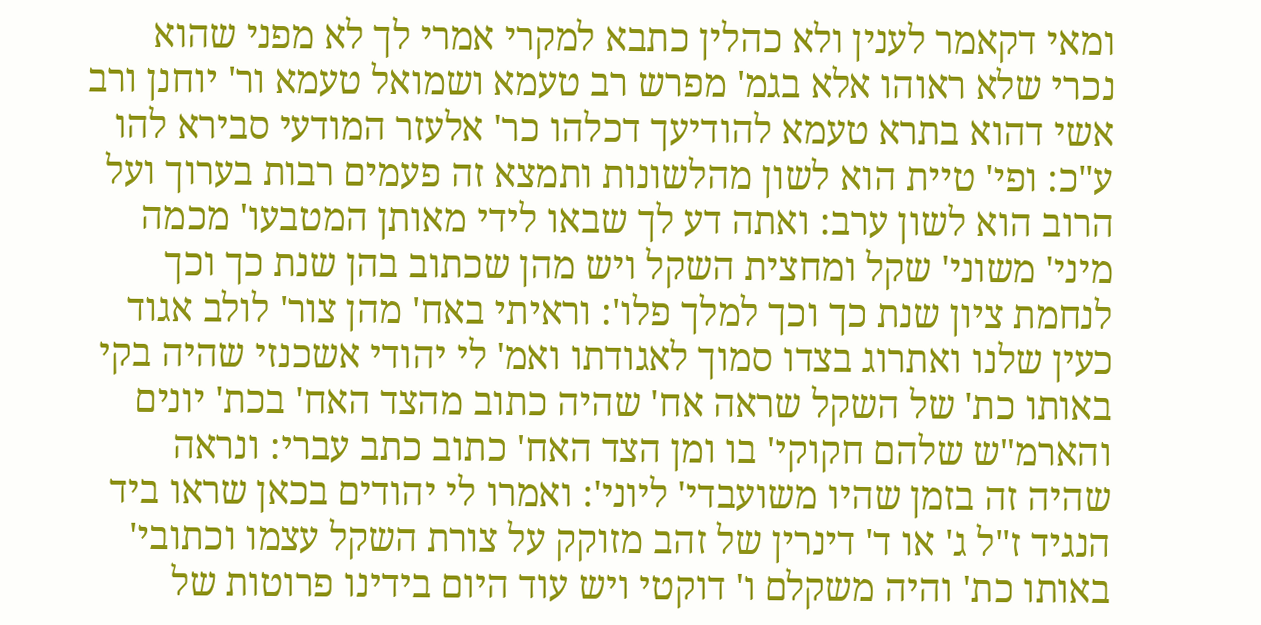ומאי דקאמר לענין ולא כהלין כתבא למקרי אמרי לך לא מפני שהוא נכרי שלא ראוהו אלא בגמ' מפרש רב טעמא ושמואל טעמא ור' יוחנן ורב אשי דהוא בתרא טעמא להודיעך דכלהו כר' אלעזר המודעי סבירא להו ע"כ: ופי' טיית הוא לשון מהלשונות ותמצא זה פעמים רבות בערוך ועל הרוב הוא לשון ערב: ואתה דע לך שבאו לידי מאותן המטבעו' מכמה מיני' משוני' שקל ומחצית השקל ויש מהן שכתוב בהן שנת כך וכך לנחמת ציון שנת כך וכך למלך פלו': וראיתי באח' מהן צור' לולב אגוד כעין שלנו ואתרוג בצדו סמוך לאגודתו ואמ' לי יהודי אשכנזי שהיה בקי באותו כת' של השקל שראה אח' שהיה כתוב מהצד האח' בכת' יונים והארמ"ש שלהם חקוקי' בו ומן הצד האח' כתוב כתב עברי: ונראה שהיה זה בזמן שהיו משועבדי' ליוני': ואמרו לי יהודים בכאן שראו ביד הנגיד ז"ל ג' או ד' דינרין של זהב מזוקק על צורת השקל עצמו וכתובי' באותו כת' והיה משקלם ו' דוקטי ויש עוד היום בידינו פרוטות של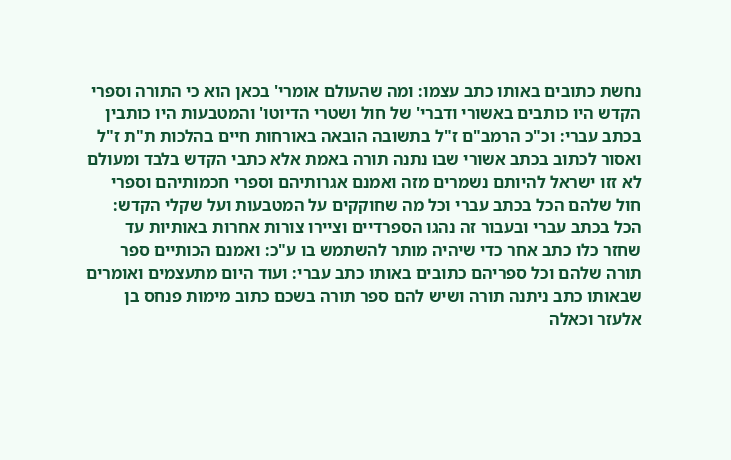נחשת כתובים באותו כתב עצמו: ומה שהעולם אומרי' בכאן הוא כי התורה וספרי הקדש היו כותבים באשורי ודברי' של חול ושטרי הדיוטו' והמטבעות היו כותבין בכתב עברי: וכ"כ הרמב"ם ז"ל בתשובה הובאה באורחות חיים בהלכות ת"ת ז"ל ואסור לכתוב בכתב אשורי שבו נתנה תורה באמת אלא כתבי הקדש בלבד ומעולם לא זזו ישראל להיותם נשמרים מזה ואמנם אגרותיהם וספרי חכמותיהם וספרי חול שלהם הכל בכתב עברי וכל מה שחוקקים על המטבעות ועל שקלי הקדש: הכל בכתב עברי ובעבור זה נהגו הספרדיים וציירו צורות אחרות באותיות עד שחזר כלו כתב אחר כדי שיהיה מותר להשתמש בו ע"כ: ואמנם הכותיים ספר תורה שלהם וכל ספריהם כתובים באותו כתב עברי: ועוד היום מתעצמים ואומרים שבאותו כתב ניתנה תורה ושיש להם ספר תורה בשכם כתוב מימות פנחס בן אלעזר וכאלה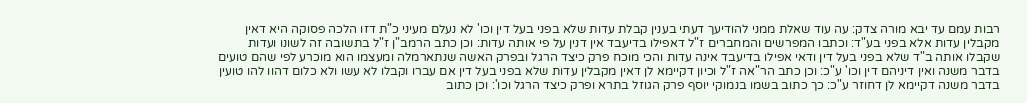רבות עמם עד יבא מורה צדק: עה עוד שאלת ממני להודיעך דעתי בענין קבלת עדות שלא בפני בעל דין וכו' לא נעלם מעיני כ"ת דזו הלכה פסוקה היא דאין מקבלין עדות אלא בפני בע"ד: וכתבו המפרשים והמחברים ז"ל דאפילו בדיעבד אין דנין על פי אותה עדות: וכן כתב הרמב"ן ז"ל בתשובה זה לשונו ועדות שקבלו אותה ב"ד שלא בפני בעל דין ודאי אפילו בדיעבד אינה עדות והכי מוכח פרק כיצד הרגל ובפרק האשה שנתארמלה ומעצמו הוא מוכרע לפי שהם טועים בדבר משנה ואין דיניהם דין וכו' ע"כ: וכן כתב הר"אה ז"ל וכיון דקיימא לן דאין מקבלין עדות שלא בפני בעל דין אם עברו וקבלו לא עשו ולא כלום דהוו להו טועין בדבר משנה דקיימא לן דחוזר ע"כ: כך כתוב בשמו בנמוקי יוסף פרק הגוזל בתרא ופרק כיצד הרגל וכו': וכן כתוב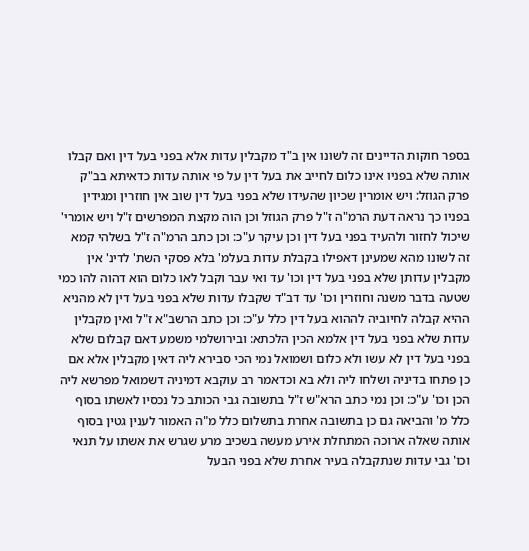בספר חוקות הדיינים זה לשונו אין ב"ד מקבלין עדות אלא בפני בעל דין ואם קבלו אותה שלא בפניו אינו כלום לחייב את בעל דין על פי אותה עדות כדאיתא בב"ק פרק הגוזל: ויש אומרין שכיון שהעידו שלא בפני בעל דין שוב אין חוזרין ומגידין בפניו כך נראה דעת הרמ"ה ז"ל פרק הגוזל וכן הוה מקצת המפרשים ז"ל ויש אומרי' שיכול לחזור ולהעיד בפני בעל דין וכן עיקר ע"כ: וכן כתב הרמ"ה ז"ל בשלהי קמא זה לשונו מהא שמעינן דאפילו בקבלת עדות בעלמ' בלא פסקי השת' לדינ' אין מקבלין עדותן שלא בפני בעל דין וכו' עד ואי עבר וקבל לאו כלום הוא דהוה להו כמי שטעה בדבר משנה וחוזרין וכו' עד דב"ד שקבלו עדות שלא בפני בעל דין לא מהניא ההיא קבלה לחיוביה לההוא בעל דין כלל ע"כ: וכן כתב הרשב"א ז"ל ואין מקבלין עדות שלא בפני בעל דין אלמא הכין הלכתא: ובירושלמי משמע דאם קבלום שלא בפני בעל דין לא עשו ולא כלום ושמואל נמי הכי סבירא ליה דאין מקבלין אלא אם כן פתחו בדיניה ושלחו ליה ולא בא וכדאמר רב עוקבא דמיניה דשמואל מפרשא ליה הכן וכו' ע"כ: וכן נמי כתב הרא"ש ז"ל בתשובה גבי הכותב כל נכסיו לאשתו בסוף כלל מ' והביאה גם כן בתשובה אחרת בתשלום כלל מ"ה האמור לענין גטין בסוף אותה שאלה ארוכה המתחלת אירע מעשה בשכיב מרע שגרש את אשתו על תנאי וכו' גבי עדות שנתקבלה בעיר אחרת שלא בפני הבעל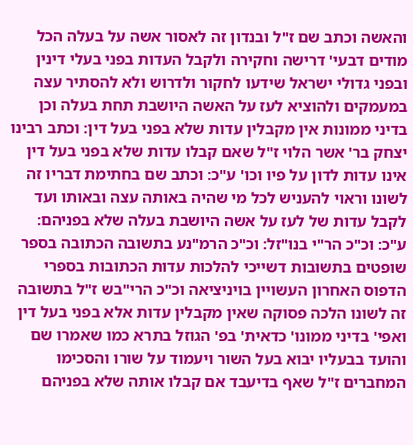והאשה וכתב שם ז"ל ובנדון זה לאסור אשה על בעלה הכל מודים דבעי' דרישה וחקירה ולקבל העדות בפני בעלי דינין ובפני גדולי ישראל שידעו לחקור ולדרוש ולא להסתיר עצה במעמקים ולהוציא לעז על האשה היושבת תחת בעלה וכן בדיני ממונות אין מקבלין עדות שלא בפני בעל דין: וכתב רבינו יצחק בר' אשר הלוי ז"ל שאם קבלו עדות שלא בפני בעל דין אינו עדות לדון על פיו וכו' ע"כ: וכתב שם בחתימת דבריו זה לשונו וראוי להעניש לכל מי שהיה באותה עצה ובאותו ועד לקבל עדות של לעז על אשה היושבת בעלה שלא בפניהם: ע"כ: וכ"כ הר"י בנו"זל: וכ"כ הרמ"נע בתשובה הכתובה בספר שופטים בתשובות דשייכי להלכות עדות הכתובות בספרי הדפוס האחרון העשויין בויניציאה וכ"כ הרי"בש ז"ל בתשובה זה לשונו הלכה פסוקה שאין מקבלין עדות אלא בפני בעל דין ואפי' בדיני ממונו' כדאית' בפ' הגוזל בתרא כמו שאמרו שם והועד בבעליו יבוא בעל השור ויעמוד על שורו והסכימו המחברים ז"ל שאף בדיעבד אם קבלו אותה שלא בפניהם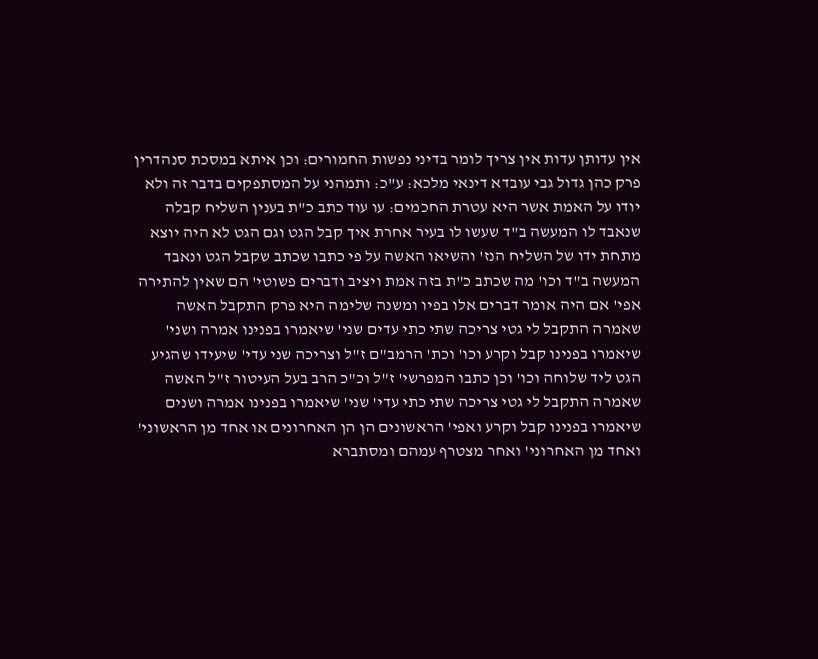אין עדותן עדות אין צריך לומר בדיני נפשות החמורים: וכן איתא במסכת סנהדרין פרק כהן גדול גבי עובדא דינאי מלכא: ע"כ: ותמהני על המסתפקים בדבר זה ולא יודו על האמת אשר היא עטרת החכמים: עו עוד כתב כ"ת בענין השליח קבלה שנאבד לו המעשה ב"ד שעשו לו בעיר אחרת איך קבל הגט וגם הגט לא היה יוצא מתחת ידו של השליח הנז' והשיאו האשה על פי כתבו שכתב שקבל הגט ונאבד המעשה ב"ד וכו' מה שכתב כ"ת בזה אמת ויציב ודברים פשוטי' הם שאין להתירה אפי' אם היה אומר דברים אלו בפיו ומשנה שלימה היא פרק התקבל האשה שאמרה התקבל לי גטי צריכה שתי כתי עדים שני' שיאמרו בפנינו אמרה ושני' שיאמרו בפנינו קבל וקרע וכו' וכת' הרמב"ם ז"ל וצריכה שני עדי' שיעידו שהגיע הגט ליד שלוחה וכו' וכן כתבו המפרשי' ז"ל וכ"כ הרב בעל העיטור ז"ל האשה שאמרה התקבל לי גטי צריכה שתי כתי עדי' שני' שיאמרו בפנינו אמרה ושנים שיאמרו בפנינו קבל וקרע ואפי' הראשונים הן הן האחרונים או אחד מן הראשוני' ואחד מן האחרוני' ואחר מצטרף עמהם ומסתברא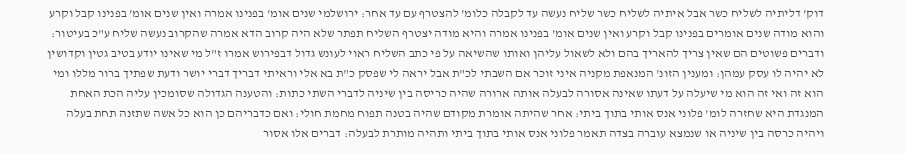דוק' דליתיה לשליח כשר אבל איתיה לשליח כשר שליח נעשה עד לקבלה כלומ' להצטרף עם עד אחר: ירושלמי שנים אומ' בפנינו אמרה ואין שנים אומ' בפנינו קבל וקרע והוא מודה שנים אומרים בפנינו קבל וקרע ואין שנים אומ' בפנינו אמרה והיא מודה יצטרף השליח תפתר שלא היה קרוב הדא אמרה שהקרוב נעשה שליח ע"כ בעיטור: ודברים פשוטים הם שאין צריך להאריך בהם ולא לשאול עליהן ואותו שהשיאה על פי כתב השליח ראוי לעונש גדול דבפירוש אמרו ז"ל מי שאינו יודע בטיב גטין וקדושין לא יהיה לו עסק עמהן: ומענין הזונ' המנאפת מקניה איני זוכר אם השבתי לכ"ת אבל יראה לי שפסק כ"ת בא אלי וראיתי דבריך דברי יושר ודעת שפתיך ברור מללו ומי הוא זה ואי זה הוא מי שיעלה על דעתו שאינה אסורה לבעלה אותה ארורה שהיה כריסה בין שיניה לדברי השתי כתות: והטענה הגדולה שסומכין עליה הכת האחת המנגדת היא שחזרה לומ' פלוני אנס אותי בתוך ביתי: אחר שהיתה אומרת מקודם שהיה בטנה תפוח מחמת חולי: ואם כדבריהם כן הוא כל אשה שתזנה תחת בעלה ויהיה כרסה בין שיניה או שנמצא עוברה בצדה תאמר פלוני אנס אותי בתוך ביתי ותהיה מותרת לבעלה: דברים אלו אסור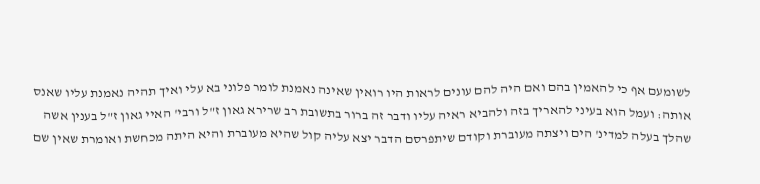לשומעם אף כי להאמין בהם ואם היה להם עונים לראות היו רואין שאינה נאמנת לומר פלוני בא עלי ואיך תהיה נאמנת עליו שאנס אותה: ועמל הוא בעיני להאריך בזה ולהביא ראיה עליו ודבר זה ברור בתשובת רב שרירא גאון ז"ל ורבי' האיי גאון ז"ל בענין אשה שהלך בעלה למדינ' הים ויצתה מעוברת וקודם שיתפרסם הדבר יצא עליה קול שהיא מעוברת והיא היתה מכחשת ואומרת שאין שם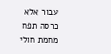עבור אלא כרסה תפח מחמת חולי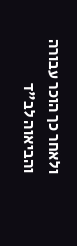ולאחר כך הוכר עבורה והביאוה לב"ד